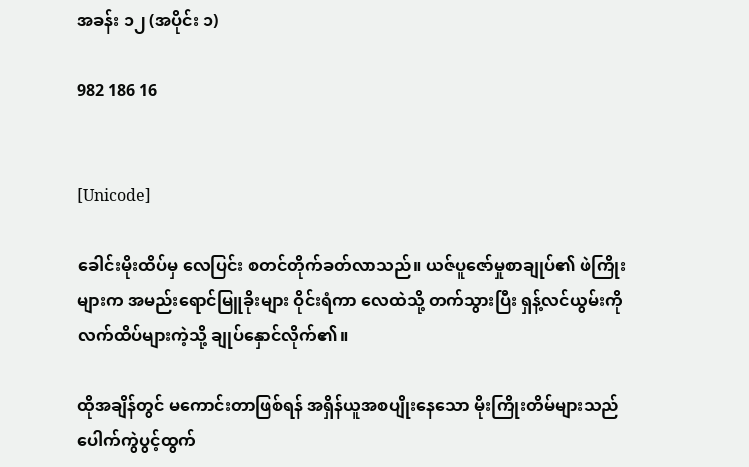အခန်း ၁၂ (အပိုင်း ၁)

982 186 16


[Unicode]

ခေါင်းမိုးထိပ်မှ လေပြင်း စတင်တိုက်ခတ်လာသည်။ ယဇ်ပူဇော်မှုစာချုပ်၏ ဖဲကြိုးများက အမည်းရောင်မြူခိုးများ ဝိုင်းရံကာ လေထဲသို့ တက်သွားပြီး ရှန့်လင်ယွမ်းကို လက်ထိပ်များကဲ့သို့ ချုပ်နှောင်လိုက်၏။

ထိုအချိန်တွင် မကောင်းတာဖြစ်ရန် အရှိန်ယူအစပျိုးနေသော မိုးကြိုးတိမ်များသည် ပေါက်ကွဲပွင့်ထွက်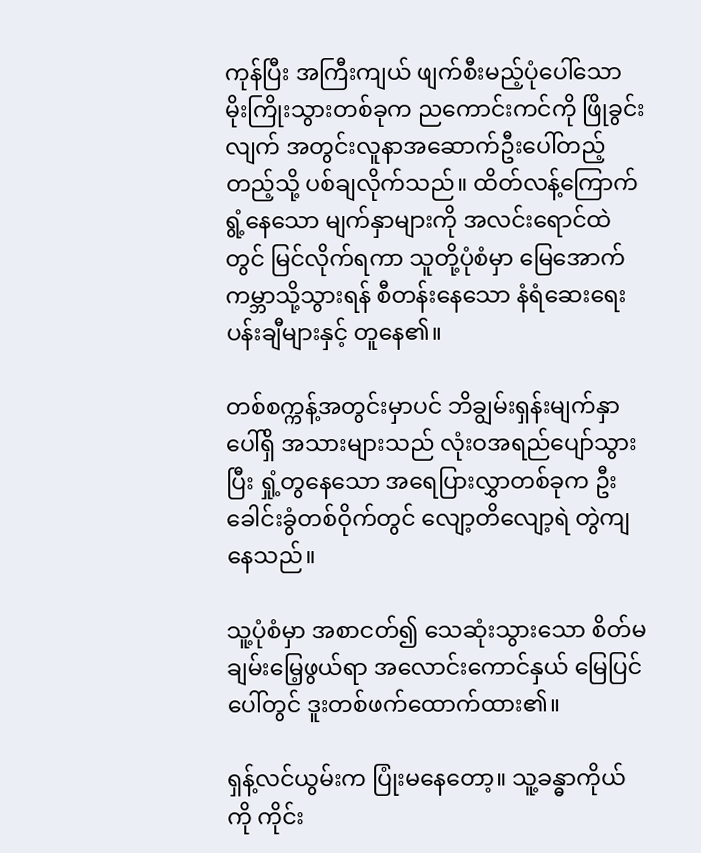ကုန်ပြီး အကြီးကျယ် ဖျက်စီးမည့်ပုံပေါ်သော မိုးကြိုးသွားတစ်ခုက ညကောင်းကင်ကို ဖြိုခွင်းလျက် အတွင်းလူနာအဆောက်ဦးပေါ်တည့်တည့်သို့ ပစ်ချလိုက်သည်။ ထိတ်လန့်ကြောက်ရွံ့နေသော မျက်နှာများကို အလင်းရောင်ထဲတွင် မြင်လိုက်ရကာ သူတို့ပုံစံမှာ မြေအောက်ကမ္ဘာသို့သွားရန် စီတန်းနေသော နံရံဆေးရေးပန်းချီများနှင့် တူနေ၏။

တစ်စက္ကန့်အတွင်းမှာပင် ဘိချွမ်းရှန်းမျက်နှာပေါ်ရှိ အသားများသည် လုံးဝအရည်ပျော်သွားပြီး ရှုံ့တွနေသော အရေပြားလွှာတစ်ခုက ဦးခေါင်းခွံတစ်ဝိုက်တွင် လျော့တိလျော့ရဲ တွဲကျနေသည်။

သူ့ပုံစံမှာ အစာငတ်၍ သေဆုံးသွားသော စိတ်မချမ်းမြေ့ဖွယ်ရာ အလောင်းကောင်နှယ် မြေပြင်ပေါ်တွင် ဒူးတစ်ဖက်ထောက်ထား၏။

ရှန့်လင်ယွမ်းက ပြုံးမနေတော့။ သူ့ခန္ဓာကိုယ်ကို ကိုင်း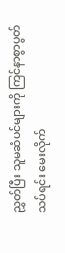ညွှတ်ပြီး သူမဆံပင်များကို ကြင်နာစွာပွတ်သပ်ရင်း မေးလိုက်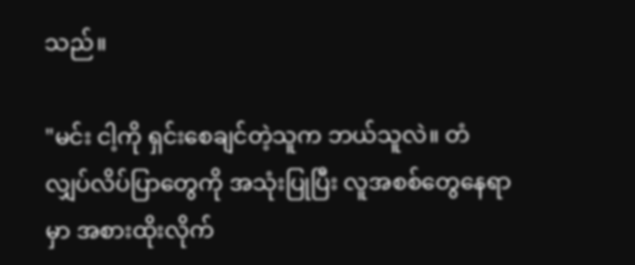သည်။

"မင်း ငါ့ကို ရှင်းစေချင်တဲ့သူက ဘယ်သူလဲ။ တံလျှပ်လိပ်ပြာတွေကို အသုံးပြုပြီး လူအစစ်တွေနေရာမှာ အစားထိုးလိုက်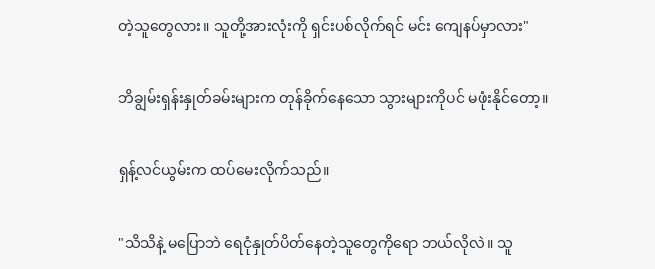တဲ့သူတွေလား။ သူတို့အားလုံးကို ရှင်းပစ်လိုက်ရင် မင်း ကျေနပ်မှာလား"

ဘိချွမ်းရှန်းနှုတ်ခမ်းများက တုန်ခိုက်နေသော သွားများကိုပင် မဖုံးနိုင်တော့။

ရှန့်လင်ယွမ်းက ထပ်မေးလိုက်သည်။

"သိသိနဲ့ မပြောဘဲ ရေငုံနှုတ်ပိတ်နေတဲ့သူတွေကိုရော ဘယ်လိုလဲ။ သူ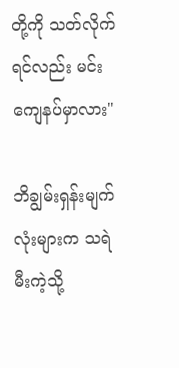တို့ကို သတ်လိုက်ရင်လည်း မင်းကျေနပ်မှာလား"

ဘိချွမ်းရှန်းမျက်လုံးများက သရဲမီးကဲ့သို့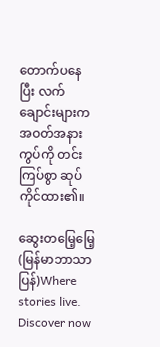တောက်ပနေပြီး လက်ချောင်းများက အဝတ်အနားကွပ်ကို တင်းကြပ်စွာ ဆုပ်ကိုင်ထား၏။

ဆွေးတမြေ့မြေ့ (မြန်မာဘာသာပြန်)Where stories live. Discover now